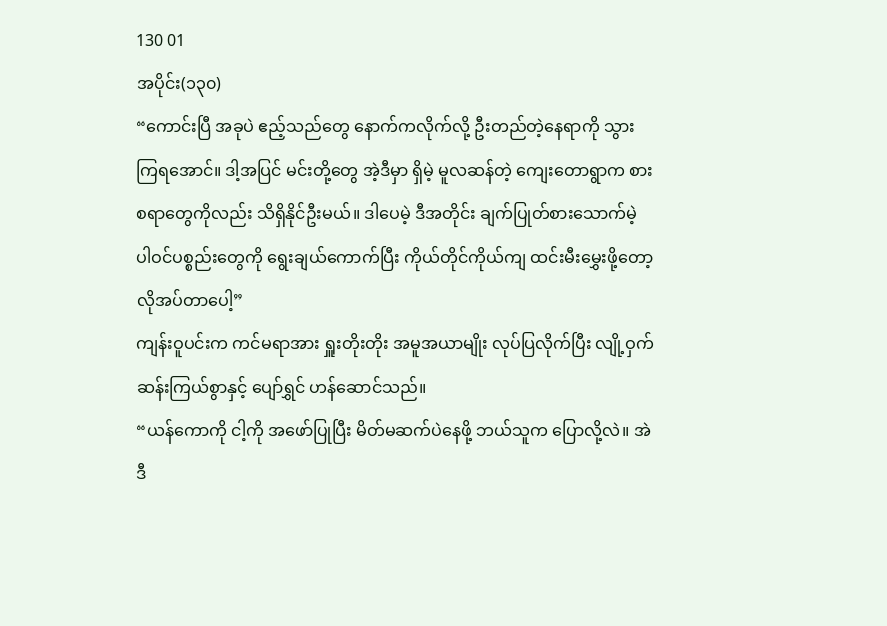130 01
အပိုင်း(၁၃၀)
“ကောင်းပြီ အခုပဲ ဧည့်သည်တွေ နောက်ကလိုက်လို့ ဦးတည်တဲ့နေရာကို သွားကြရအောင်။ ဒါ့အပြင် မင်းတို့တွေ အဲ့ဒီမှာ ရှိမဲ့ မူလဆန်တဲ့ ကျေးတောရွာက စားစရာတွေကိုလည်း သိရှိနိုင်ဦးမယ်။ ဒါပေမဲ့ ဒီအတိုင်း ချက်ပြုတ်စားသောက်မဲ့ ပါဝင်ပစ္စည်းတွေကို ရွေးချယ်ကောက်ပြီး ကိုယ်တိုင်ကိုယ်ကျ ထင်းမီးမွှေးဖို့တော့ လိုအပ်တာပေါ့”
ကျန်းဝူပင်းက ကင်မရာအား ရှူးတိုးတိုး အမူအယာမျိုး လုပ်ပြလိုက်ပြီး လျို့ဝှက်ဆန်းကြယ်စွာနှင့် ပျော်ရွှင် ဟန်ဆောင်သည်။
“ယန်ကောကို ငါ့ကို အဖော်ပြုပြီး မိတ်မဆက်ပဲနေဖို့ ဘယ်သူက ပြောလို့လဲ။ အဲဒီ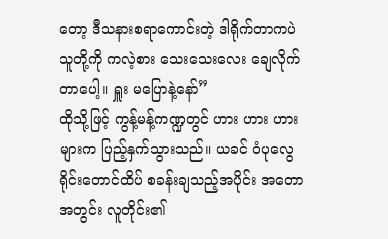တော့ ဒီသနားစရာကောင်းတဲ့ ဒါရိုက်တာကပဲ သူတို့ကို ကလဲ့စား သေးသေးလေး ချေလိုက်တာပေါ့။ ရှူး မပြောနဲ့နော်”
ထိုသို့ဖြင့် ကွန့်မန့်ကဏ္ဍတွင် ဟား ဟား ဟားများက ပြည့်နှက်သွားသည်။ ယခင် ဝံပုလွေရိုင်းတောင်ထိပ် စခန်းချသည့်အပိုင်း အတောအတွင်း လူတိုင်း၏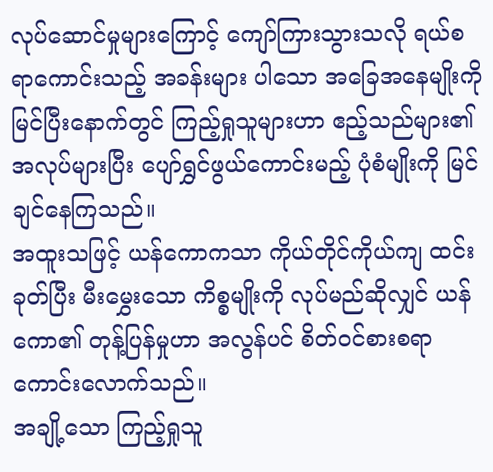လုပ်ဆောင်မှုများကြောင့် ကျော်ကြားသွားသလို ရယ်စရာကောင်းသည့် အခန်းများ ပါသော အခြေအနေမျိုးကို မြင်ပြီးနောက်တွင် ကြည့်ရှုသူများဟာ ဧည့်သည်များ၏ အလုပ်များပြီး ပျော်ရွှင်ဖွယ်ကောင်းမည့် ပုံစံမျိုးကို မြင်ချင်နေကြသည်။
အထူးသဖြင့် ယန်ကောကသာ ကိုယ်တိုင်ကိုယ်ကျ ထင်းခုတ်ပြီး မီးမွှေးသော ကိစ္စမျိုးကို လုပ်မည်ဆိုလျှင် ယန်ကော၏ တုန့်ပြန်မှုဟာ အလွန်ပင် စိတ်ဝင်စားစရာ ကောင်းလောက်သည်။
အချို့သော ကြည့်ရှုသူ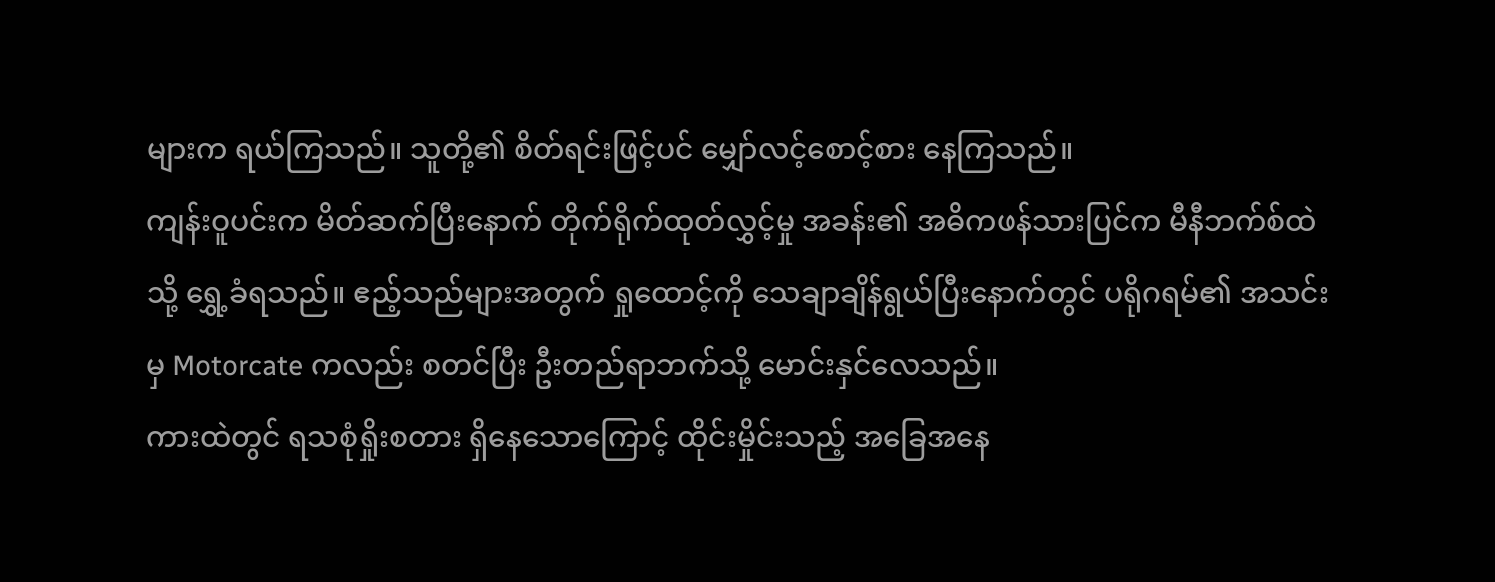များက ရယ်ကြသည်။ သူတို့၏ စိတ်ရင်းဖြင့်ပင် မျှော်လင့်စောင့်စား နေကြသည်။
ကျန်းဝူပင်းက မိတ်ဆက်ပြီးနောက် တိုက်ရိုက်ထုတ်လွှင့်မှု အခန်း၏ အဓိကဖန်သားပြင်က မီနီဘက်စ်ထဲသို့ ရွှေ့ခံရသည်။ ဧည့်သည်များအတွက် ရှုထောင့်ကို သေချာချိန်ရွယ်ပြီးနောက်တွင် ပရိုဂရမ်၏ အသင်းမှ Motorcate ကလည်း စတင်ပြီး ဦးတည်ရာဘက်သို့ မောင်းနှင်လေသည်။
ကားထဲတွင် ရသစုံရှိုးစတား ရှိနေသောကြောင့် ထိုင်းမှိုင်းသည့် အခြေအနေ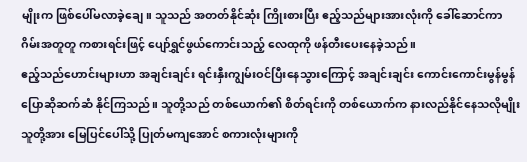မျိုးက ဖြစ်ပေါ်မလာခဲ့ချေ။ သူသည် အတတ်နိုင်ဆုံး ကြိုးစားပြီး ဧည့်သည်များအားလုံးကို ခေါ်ဆောင်ကာ ဂိမ်းအတူတူ ကစားရင်းဖြင့် ပျော်ရွှင်ဖွယ်ကောင်းသည့် လေထုကို ဖန်တီးပေးနေခဲ့သည်။
ဧည့်သည်ဟောင်းများဟာ အချင်းချင်း ရင်းနှီးကျွမ်းဝင်ပြီးနေသွားကြောင့် အချင်းချင်း ကောင်းကောင်းမွန်မွန် ပြောဆိုဆက်ဆံ နိုင်ကြသည်။ သူတို့သည် တစ်ယောက်၏ စိတ်ရင်းကို တစ်ယောက်က နားလည်နိုင်နေသလိုမျိုး သူတို့အား မြေပြင်ပေါ်သို့ ပြုတ်မကျအောင် စကားလုံးများကို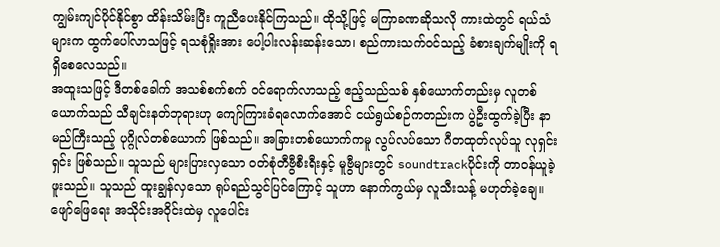ကျွမ်းကျင်ပိုင်နိုင်စွာ ထိန်းသိမ်းပြီး ကူညီပေးနိုင်ကြသည်။ ထိုသို့ဖြင့် မကြာခဏဆိုသလို ကားထဲတွင် ရယ်သံများက ထွက်ပေါ်လာသဖြင့် ရသစုံရှိုးအား ပေါ့ပါးလန်းဆန်းသော၊ စည်ကားသက်ဝင်သည့် ခံစားချက်မျိုးကို ရရှိစေလေသည်။
အထူးသဖြင့် ဒီတစ်ခေါက် အသစ်စက်စက် ဝင်ရောက်လာသည့် ဧည့်သည်သစ် နှစ်ယောက်တည်းမှ လူတစ်ယောက်သည် သီချင်းနတ်ဘုရားဟု ကျော်ကြားခံရလောက်အောင် ငယ်ရွယ်စဉ်ကတည်းက ပွဲဦးထွက်ခဲ့ပြီး နာမည်ကြီးသည့် ပုဂ္ဂိုလ်တစ်ယောက် ဖြစ်သည်။ အခြားတစ်ယောက်ကမူ လွပ်လပ်သော ဂီတထုတ်လုပ်သူ လုရှင်းရှင်း ဖြစ်သည်။ သူသည် များပြားလှသော ဝတ်စုံတီဗွီစီးရီးနှင့် မူဗွီများတွင် soundtrackပိုင်းကို တာဝန်ယူခဲ့ဖူးသည်။ သူသည် ထူးချွန်လှသော ရုပ်ရည်သွင်ပြင်ကြောင့် သူဟာ နောက်ကွယ်မှ လူသီးသန့် မဟုတ်ခဲ့ချေ။ ဖျော်ဖြေရေး အသိုင်းအဝိုင်းထဲမှ လူပေါင်း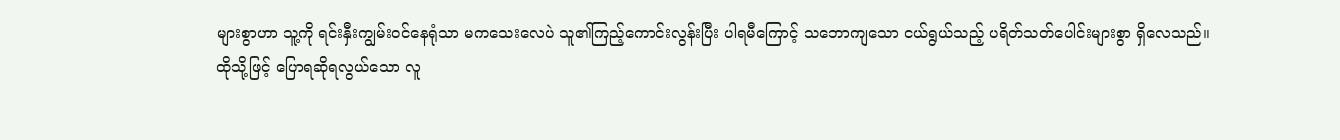များစွာဟာ သူ့ကို ရင်းနှီးကျွမ်းဝင်နေရုံသာ မကသေးလေပဲ သူ၏ကြည့်ကောင်းလွန်းပြီး ပါရမီကြောင့် သဘောကျသော ငယ်ရွယ်သည့် ပရိတ်သတ်ပေါင်းများစွာ ရှိလေသည်။
ထိုသို့ဖြင့် ပြောရဆိုရလွယ်သော လူ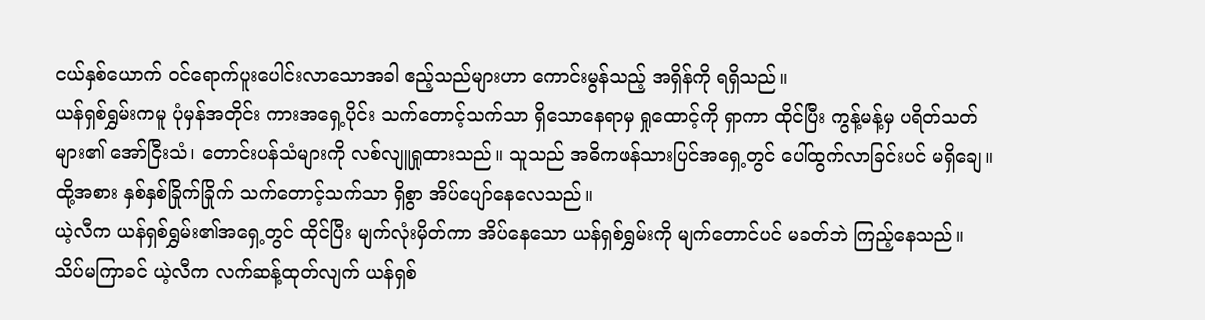ငယ်နှစ်ယောက် ဝင်ရောက်ပူးပေါင်းလာသောအခါ ဧည့်သည်များဟာ ကောင်းမွန်သည့် အရှိန်ကို ရရှိသည်။
ယန်ရှစ်ရွှမ်းကမူ ပုံမှန်အတိုင်း ကားအရှေ့ပိုင်း သက်တောင့်သက်သာ ရှိသောနေရာမှ ရှုထောင့်ကို ရှာကာ ထိုင်ပြီး ကွန့်မန့်မှ ပရိတ်သတ်များ၏ အော်ငြီးသံ၊ တောင်းပန်သံများကို လစ်လျူရှုထားသည်။ သူသည် အဓိကဖန်သားပြင်အရှေ့တွင် ပေါ်ထွက်လာခြင်းပင် မရှိချေ။ ထို့အစား နှစ်နှစ်ခြိုက်ခြိုက် သက်တောင့်သက်သာ ရှိစွာ အိပ်ပျော်နေလေသည်။
ယဲ့လီက ယန်ရှစ်ရွှမ်း၏အရှေ့တွင် ထိုင်ပြီး မျက်လုံးမှိတ်ကာ အိပ်နေသော ယန်ရှစ်ရွှမ်းကို မျက်တောင်ပင် မခတ်ဘဲ ကြည့်နေသည်။
သိပ်မကြာခင် ယဲ့လီက လက်ဆန့်ထုတ်လျက် ယန်ရှစ်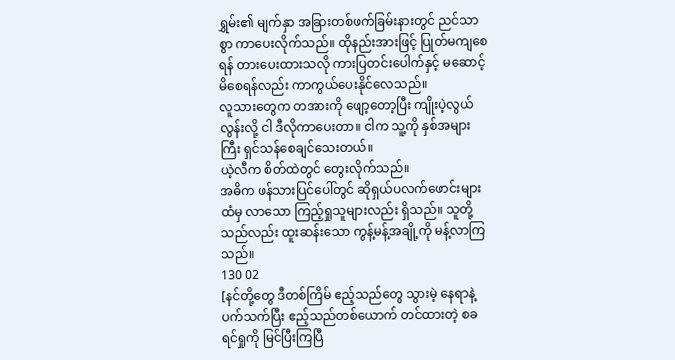ရွှမ်း၏ မျက်နှာ အခြားတစ်ဖက်ခြမ်းနားတွင် ညင်သာစွာ ကာပေးလိုက်သည်။ ထိုနည်းအားဖြင့် ပြုတ်မကျစေရန် တားပေးထားသလို ကားပြတင်းပေါက်နှင့် မဆောင့်မိစေရန်လည်း ကာကွယ်ပေးနိုင်လေသည်။
လူသားတွေက တအားကို ဖျော့တော့ပြီး ကျိုးပဲ့လွယ်လွန်းလို့ ငါ ဒီလိုကာပေးတာ။ ငါက သူ့ကို နှစ်အများကြီး ရှင်သန်စေချင်သေးတယ်။
ယဲ့လီက စိတ်ထဲတွင် တွေးလိုက်သည်။
အဓိက ဖန်သားပြင်ပေါ်တွင် ဆိုရှယ်ပလက်ဖောင်းများထံမှ လာသော ကြည့်ရှုသူများလည်း ရှိသည်။ သူတို့သည်လည်း ထူးဆန်းသော ကွန့်မန့်အချို့ကို မန့်လာကြသည်။
130 02
[နင်တို့တွေ ဒီတစ်ကြိမ် ဧည့်သည်တွေ သွားမဲ့ နေရာနဲ့ ပက်သက်ပြီး ဧည့်သည်တစ်ယောက် တင်ထားတဲ့ စခရင်ရှုကို မြင်ပြီးကြပြီ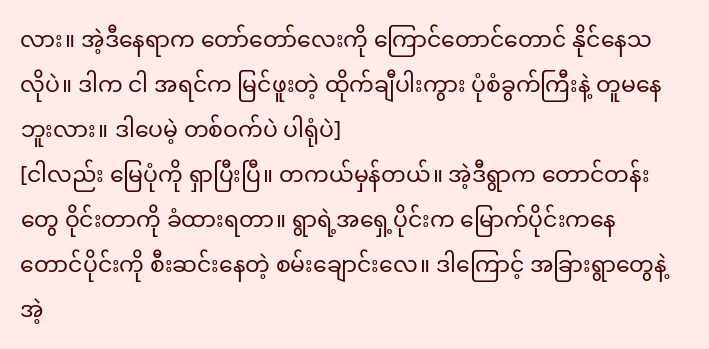လား။ အဲ့ဒီနေရာက တော်တော်လေးကို ကြောင်တောင်တောင် နိုင်နေသလိုပဲ။ ဒါက ငါ အရင်က မြင်ဖူးတဲ့ ထိုက်ချီပါးကွား ပုံစံခွက်ကြီးနဲ့ တူမနေဘူးလား။ ဒါပေမဲ့ တစ်ဝက်ပဲ ပါရုံပဲ]
[ငါလည်း မြေပုံကို ရှာပြီးပြီ။ တကယ်မှန်တယ်။ အဲ့ဒီရွာက တောင်တန်းတွေ ဝိုင်းတာကို ခံထားရတာ။ ရွာရဲ့အရှေ့ပိုင်းက မြောက်ပိုင်းကနေ တောင်ပိုင်းကို စီးဆင်းနေတဲ့ စမ်းချောင်းလေ။ ဒါကြောင့် အခြားရွာတွေနဲ့ အဲ့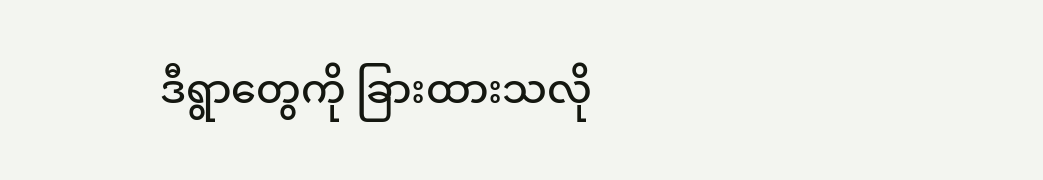ဒီရွာတွေကို ခြားထားသလို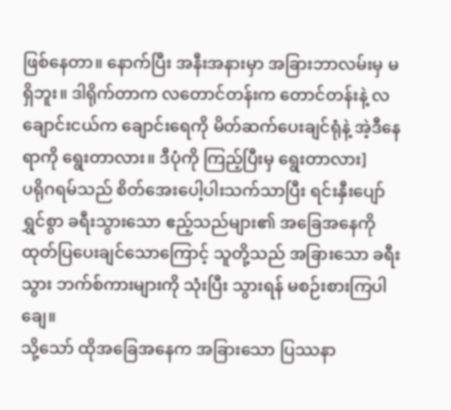ဖြစ်နေတာ။ နောက်ပြီး အနီးအနားမှာ အခြားဘာလမ်းမှ မရှိဘူး။ ဒါရိုက်တာက လတောင်တန်းက တောင်တန်းနဲ့ လ ချောင်းငယ်က ချောင်းရေကို မိတ်ဆက်ပေးချင်ရုံနဲ့ အဲ့ဒီနေရာကို ရွေးတာလား။ ဒီပုံကို ကြည့်ပြီးမှ ရွေးတာလား]
ပရိုဂရမ်သည် စိတ်အေးပေါ့ပါးသက်သာပြီး ရင်းနှီးပျော်ရွှင်စွာ ခရီးသွားသော ဧည့်သည်များ၏ အခြေအနေကို ထုတ်ပြပေးချင်သောကြောင့် သူတို့သည် အခြားသော ခရီးသွား ဘက်စ်ကားများကို သုံးပြီး သွားရန် မစဉ်းစားကြပါချေ။
သို့သော် ထိုအခြေအနေက အခြားသော ပြဿနာ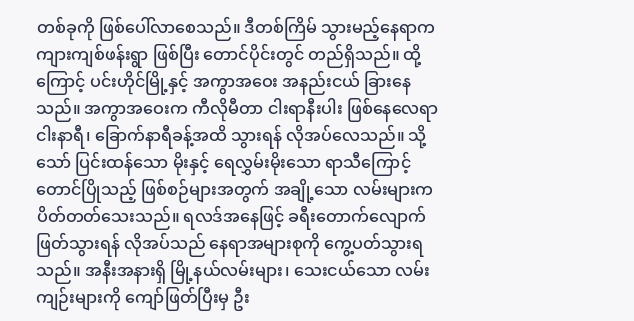တစ်ခုကို ဖြစ်ပေါ်လာစေသည်။ ဒီတစ်ကြိမ် သွားမည့်နေရာက ကျားကျစ်ဖန်းရွာ ဖြစ်ပြီး တောင်ပိုင်းတွင် တည်ရှိသည်။ ထို့ကြောင့် ပင်းဟိုင်မြို့နှင့် အကွာအဝေး အနည်းငယ် ခြားနေသည်။ အကွာအဝေးက ကီလိုမီတာ ငါးရာနီးပါး ဖြစ်နေလေရာ ငါးနာရီ၊ ခြောက်နာရီခန့်အထိ သွားရန် လိုအပ်လေသည်။ သို့သော် ပြင်းထန်သော မိုးနှင့် ရေလွှမ်းမိုးသော ရာသီကြောင့် တောင်ပြိုသည့် ဖြစ်စဉ်များအတွက် အချို့သော လမ်းများက ပိတ်တတ်သေးသည်။ ရလဒ်အနေဖြင့် ခရီးတောက်လျောက် ဖြတ်သွားရန် လိုအပ်သည် နေရာအများစုကို ကွေ့ပတ်သွားရသည်။ အနီးအနားရှိ မြို့နယ်လမ်းများ၊ သေးငယ်သော လမ်းကျဉ်းများကို ကျော်ဖြတ်ပြီးမှ ဦး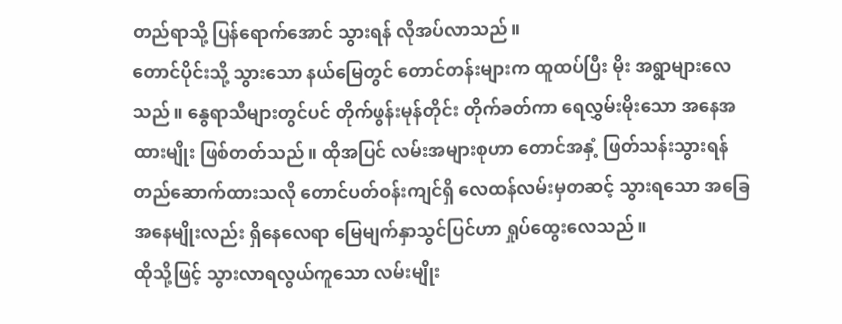တည်ရာသို့ ပြန်ရောက်အောင် သွားရန် လိုအပ်လာသည်။
တောင်ပိုင်းသို့ သွားသော နယ်မြေတွင် တောင်တန်းများက ထူထပ်ပြီး မိုး အရွာများလေသည်။ နွေရာသီများတွင်ပင် တိုက်ဖွန်းမုန်တိုင်း တိုက်ခတ်ကာ ရေလွှမ်းမိုးသော အနေအထားမျိုး ဖြစ်တတ်သည်။ ထိုအပြင် လမ်းအများစုဟာ တောင်အနှံ့ ဖြတ်သန်းသွားရန် တည်ဆောက်ထားသလို တောင်ပတ်ဝန်းကျင်ရှိ လေထန်လမ်းမှတဆင့် သွားရသော အခြေအနေမျိုးလည်း ရှိနေလေရာ မြေမျက်နှာသွင်ပြင်ဟာ ရှုပ်ထွေးလေသည်။
ထိုသို့ဖြင့် သွားလာရလွယ်ကူသော လမ်းမျိုး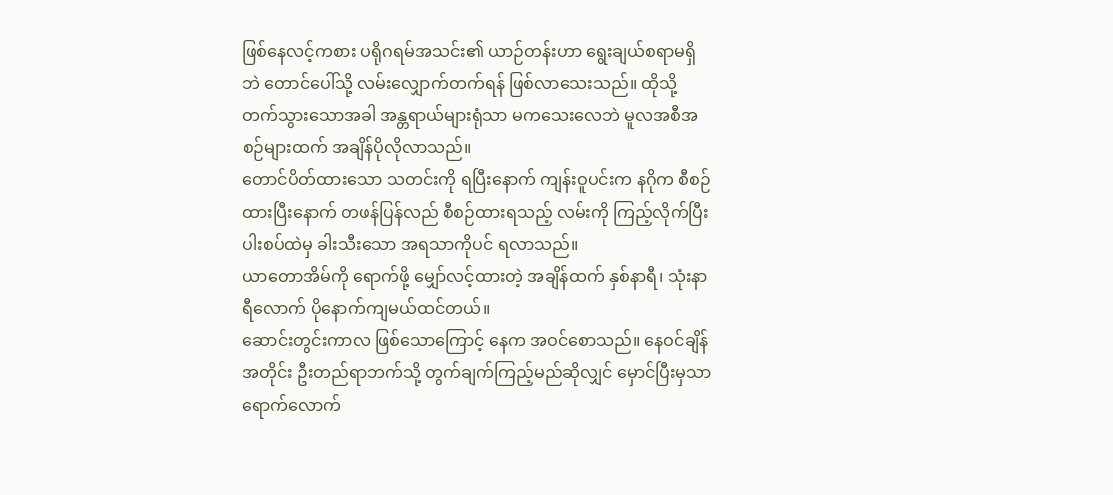ဖြစ်နေလင့်ကစား ပရိုဂရမ်အသင်း၏ ယာဉ်တန်းဟာ ရွေးချယ်စရာမရှိဘဲ တောင်ပေါ်သို့ လမ်းလျှောက်တက်ရန် ဖြစ်လာသေးသည်။ ထိုသို့တက်သွားသောအခါ အန္တရာယ်များရုံသာ မကသေးလေဘဲ မူလအစီအစဉ်များထက် အချိန်ပိုလိုလာသည်။
တောင်ပိတ်ထားသော သတင်းကို ရပြီးနောက် ကျန်းဝူပင်းက နဂိုက စီစဉ်ထားပြီးနောက် တဖန်ပြန်လည် စီစဉ်ထားရသည့် လမ်းကို ကြည့်လိုက်ပြီး ပါးစပ်ထဲမှ ခါးသီးသော အရသာကိုပင် ရလာသည်။
ယာတောအိမ်ကို ရောက်ဖို့ မျှော်လင့်ထားတဲ့ အချိန်ထက် နှစ်နာရီ၊ သုံးနာရီလောက် ပိုနောက်ကျမယ်ထင်တယ်။
ဆောင်းတွင်းကာလ ဖြစ်သောကြောင့် နေက အဝင်စောသည်။ နေဝင်ချိန်အတိုင်း ဦးတည်ရာဘက်သို့ တွက်ချက်ကြည့်မည်ဆိုလျှင် မှောင်ပြီးမှသာ ရောက်လောက်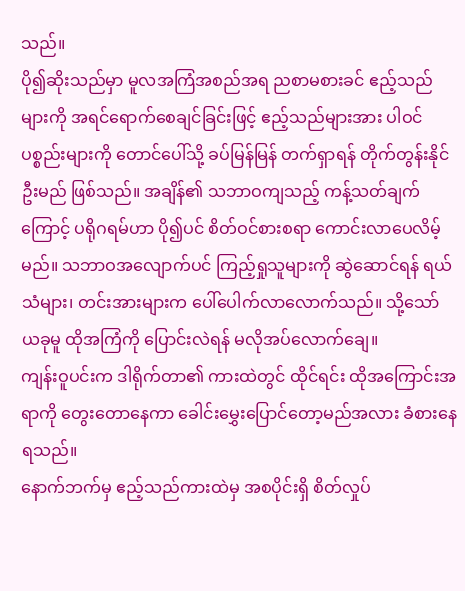သည်။
ပို၍ဆိုးသည်မှာ မူလအကြံအစည်အရ ညစာမစားခင် ဧည့်သည်များကို အရင်ရောက်စေချင်ခြင်းဖြင့် ဧည့်သည်များအား ပါဝင်ပစ္စည်းများကို တောင်ပေါ်သို့ ခပ်မြန်မြန် တက်ရှာရန် တိုက်တွန်းနိုင်ဦးမည် ဖြစ်သည်။ အချိန်၏ သဘာဝကျသည့် ကန့်သတ်ချက်ကြောင့် ပရိုဂရမ်ဟာ ပို၍ပင် စိတ်ဝင်စားစရာ ကောင်းလာပေလိမ့်မည်။ သဘာဝအလျောက်ပင် ကြည့်ရှုသူများကို ဆွဲဆောင်ရန် ရယ်သံများ၊ တင်းအားများက ပေါ်ပေါက်လာလောက်သည်။ သို့သော် ယခုမူ ထိုအကြံကို ပြောင်းလဲရန် မလိုအပ်လောက်ချေ။
ကျန်းဝူပင်းက ဒါရိုက်တာ၏ ကားထဲတွင် ထိုင်ရင်း ထိုအကြောင်းအရာကို တွေးတောနေကာ ခေါင်းမွှေးပြောင်တော့မည်အလား ခံစားနေရသည်။
နောက်ဘက်မှ ဧည့်သည်ကားထဲမှ အစပိုင်းရှိ စိတ်လှုပ်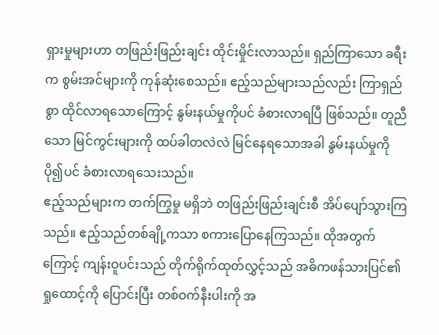ရှားမှုများဟာ တဖြည်းဖြည်းချင်း ထိုင်းမှိုင်းလာသည်။ ရှည်ကြာသော ခရီးက စွမ်းအင်များကို ကုန်ဆုံးစေသည်။ ဧည့်သည်များသည်လည်း ကြာရှည်စွာ ထိုင်လာရသောကြောင့် နွမ်းနယ်မှုကိုပင် ခံစားလာရပြီ ဖြစ်သည်။ တူညီသော မြင်ကွင်းများကို ထပ်ခါတလဲလဲ မြင်နေရသောအခါ နွမ်းနယ်မှုကို ပို၍ပင် ခံစားလာရသေးသည်။
ဧည့်သည်များက တက်ကြွမှု မရှိဘဲ တဖြည်းဖြည်းချင်းစီ အိပ်ပျော်သွားကြသည်။ ဧည့်သည်တစ်ချို့ကသာ စကားပြောနေကြသည်။ ထိုအတွက်ကြောင့် ကျန်းဝူပင်းသည် တိုက်ရိုက်ထုတ်လွှင့်သည် အဓိကဖန်သားပြင်၏ ရှုထောင့်ကို ပြောင်းပြီး တစ်ဝက်နီးပါးကို အ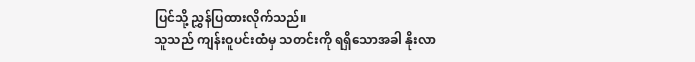ပြင်သို့ ညွှန်ပြထားလိုက်သည်။
သူသည် ကျန်းဝူပင်းထံမှ သတင်းကို ရရှိသောအခါ နိုးလာ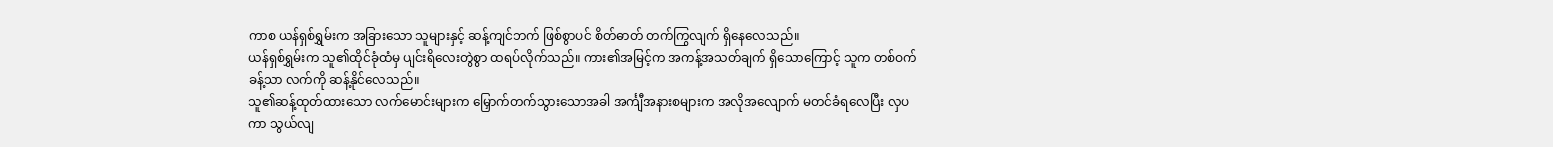ကာစ ယန်ရှစ်ရွှမ်းက အခြားသော သူများနှင့် ဆန့်ကျင်ဘက် ဖြစ်စွာပင် စိတ်ဓာတ် တက်ကြွလျက် ရှိနေလေသည်။
ယန်ရှစ်ရွှမ်းက သူ၏ထိုင်ခုံထံမှ ပျင်းရိလေးတွဲစွာ ထရပ်လိုက်သည်။ ကား၏အမြင့်က အကန့်အသတ်ချက် ရှိသောကြောင့် သူက တစ်ဝက်ခန့်သာ လက်ကို ဆန့်နိုင်လေသည်။
သူ၏ဆန့်ထုတ်ထားသော လက်မောင်းများက မြှောက်တက်သွားသောအခါ အင်္ကျီအနားစများက အလိုအလျောက် မတင်ခံရလေပြီး လှပကာ သွယ်လျ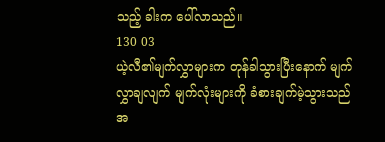သည့် ခါးက ပေါ်လာသည်။
130 03
ယဲ့လီ၏မျက်လွှာများက တုန်ခါသွားပြီးနောက် မျက်လွှာချလျက် မျက်လုံးများကို ခံစားချက်မဲ့သွားသည်အ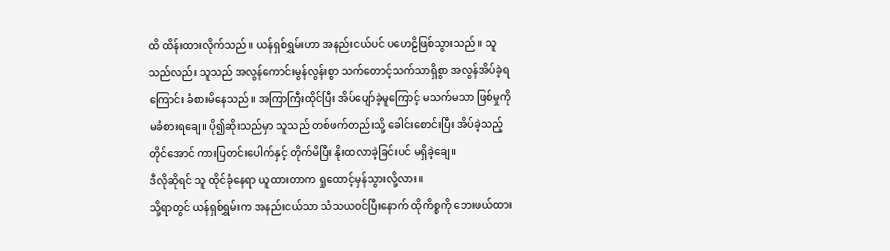ထိ ထိန်းထားလိုက်သည်။ ယန်ရှစ်ရွှမ်းဟာ အနည်းငယ်ပင် ပဟေဠိဖြစ်သွားသည်။ သူသည်လည်း သူသည် အလွန်ကောင်းမွန်လွန်းစွာ သက်တောင့်သက်သာရှိစွာ အလွန်အိပ်ခဲ့ရကြောင်း ခံစားမိနေသည်။ အကြာကြီးထိုင်ပြီး အိပ်ပျော်ခဲ့မူကြောင့် မသက်မသာ ဖြစ်မှုကို မခံစားရချေ။ ပို၍ဆိုးသည်မှာ သူသည် တစ်ဖက်တည်းသို့ ခေါင်းစောင်းပြီး အိပ်ခဲ့သည့်တိုင်အောင် ကားပြတင်းပေါက်နှင့် တိုက်မိပြီး နိုးထလာခဲ့ခြင်းပင် မရှိခဲ့ချေ။
ဒီလိုဆိုရင် သူ ထိုင်ခုံနေရာ ယူထားတာက ရှုထောင့်မှန်သွားလို့လား။
သို့ရာတွင် ယန်ရှစ်ရွှမ်းက အနည်းငယ်သာ သံသယဝင်ပြီးနောက် ထိုကိစ္စကို ဘေးဖယ်ထား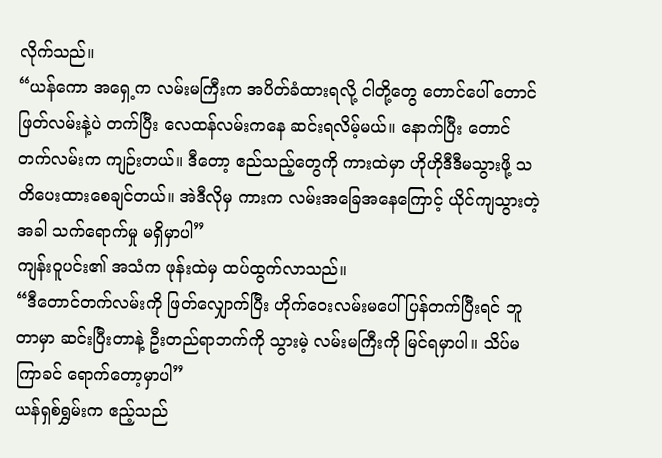လိုက်သည်။
“ယန်ကော အရှေ့က လမ်းမကြီးက အပိတ်ခံထားရလို့ ငါတို့တွေ တောင်ပေါ် တောင်ဖြတ်လမ်းနဲ့ပဲ တက်ပြီး လေထန်လမ်းကနေ ဆင်းရလိမ့်မယ်။ နောက်ပြီး တောင်တက်လမ်းက ကျဉ်းတယ်။ ဒီတော့ ဧည်သည့်တွေကို ကားထဲမှာ ဟိုဟိုဒီဒီမသွားဖို့ သတိပေးထားစေချင်တယ်။ အဲဒီလိုမှ ကားက လမ်းအခြေအနေကြောင့် ယိုင်ကျသွားတဲ့အခါ သက်ရောက်မှု မရှိမှာပါ”
ကျန်းဝူပင်း၏ အသံက ဖုန်းထဲမှ ထပ်ထွက်လာသည်။
“ဒီတောင်တက်လမ်းကို ဖြတ်လျှောက်ပြီး ဟိုက်ဝေးလမ်းမပေါ် ပြန်တက်ပြီးရင် ဘူတာမှာ ဆင်းပြီးတာနဲ့ ဦးတည်ရာဘက်ကို သွားမဲ့ လမ်းမကြီးကို မြင်ရမှာပါ။ သိပ်မကြာခင် ရောက်တော့မှာပါ”
ယန်ရှစ်ရွှမ်းက ဧည့်သည်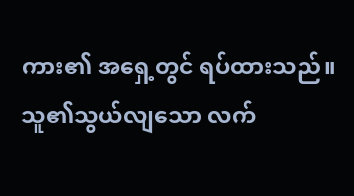ကား၏ အရှေ့တွင် ရပ်ထားသည်။ သူ၏သွယ်လျသော လက်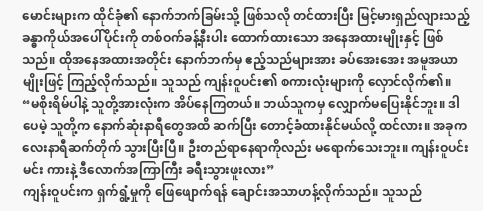မောင်းများက ထိုင်ခုံ၏ နောက်ဘက်ခြမ်းသို့ ဖြစ်သလို တင်ထားပြီး မြင့်မားရှည်လျားသည့် ခန္ဓာကိုယ်အပေါ်ပိုင်းကို တစ်ဝက်ခန့်နီးပါး ထောက်ထားသော အနေအထားမျိုးနှင့် ဖြစ်သည်။ ထိုအနေအထားအတိုင်း နောက်ဘက်မှ ဧည့်သည်များအား ခပ်အေးအေး အမူအယာမျိုးဖြင့် ကြည့်လိုက်သည်။ သူသည် ကျန်းဝူပင်း၏ စကားလုံးများကို လှောင်လိုက်၏။
“မစိုးရိမ်ပါနဲ့ သူတို့အားလုံးက အိပ်နေကြတယ်။ ဘယ်သူကမှ လျှောက်မပြေးနိုင်ဘူး။ ဒါပေမဲ့ သူတို့က နောက်ဆုံးနာရီတွေအထိ ဆက်ပြီး တောင့်ခံထားနိုင်မယ်လို့ ထင်လား။ အခုက လေးနာရီဆက်တိုက် သွားပြီးပြီ။ ဦးတည်ရာနေရာကိုလည်း မရောက်သေးဘူး။ ကျန်းဝူပင်း မင်း ကားနဲ့ ဒီလောက်အကြာကြီး ခရီးသွားဖူးလား”
ကျန်းဝူပင်းက ရှက်ရွံ့မှုကို ဖြေဖျောက်ရန် ချောင်းအသာဟန့်လိုက်သည်။ သူသည်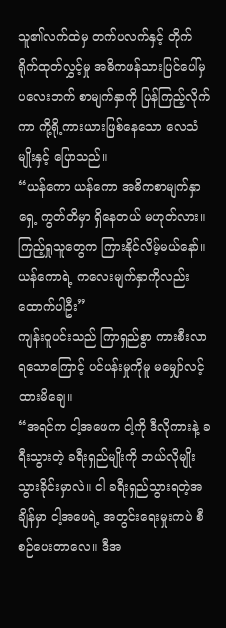သူ၏လက်ထဲမှ တက်ပလက်နှင့် တိုက်ရိုက်ထုတ်လွှင့်မှု အဓိကဖန်သားပြင်ပေါ်မှ ပလေးဘက် စာမျက်နှာကို ပြန်ကြည့်လိုက်ကာ ကို့ရို့ကားယားဖြစ်နေသော လေသံမျိုးနှင့် ပြောသည်။
“ယန်ကော ယန်ကော အဓိကစာမျက်နှာရှေ့ ကွတ်တိမှာ ရှိနေတယ် မဟုတ်လား။ ကြည့်ရှုသူတွေက ကြားနိုင်လိမ့်မယ်နော်။ ယန်ကောရဲ့ ကလေးမျက်နှာကိုလည်း ထောက်ပါဦး”
ကျန်းဝူပင်းသည် ကြာရှည်စွာ ကားစီးလာရသောကြောင့် ပင်ပန်းမှုကိုမူ မမျှော်လင့်ထားမိချေ။
“အရင်က ငါ့အဖေက ငါ့ကို ဒီလိုကားနဲ့ ခရီးသွားတဲ့ ခရီးရှည်မျိုးကို ဘယ်လိုမျိုး သွားခိုင်းမှာလဲ။ ငါ ခရီးရှည်သွားရတဲ့အချိန်မှာ ငါ့အဖေရဲ့ အတွင်းရေးမှုးကပဲ စီစဉ်ပေးတာလေ။ ဒီအ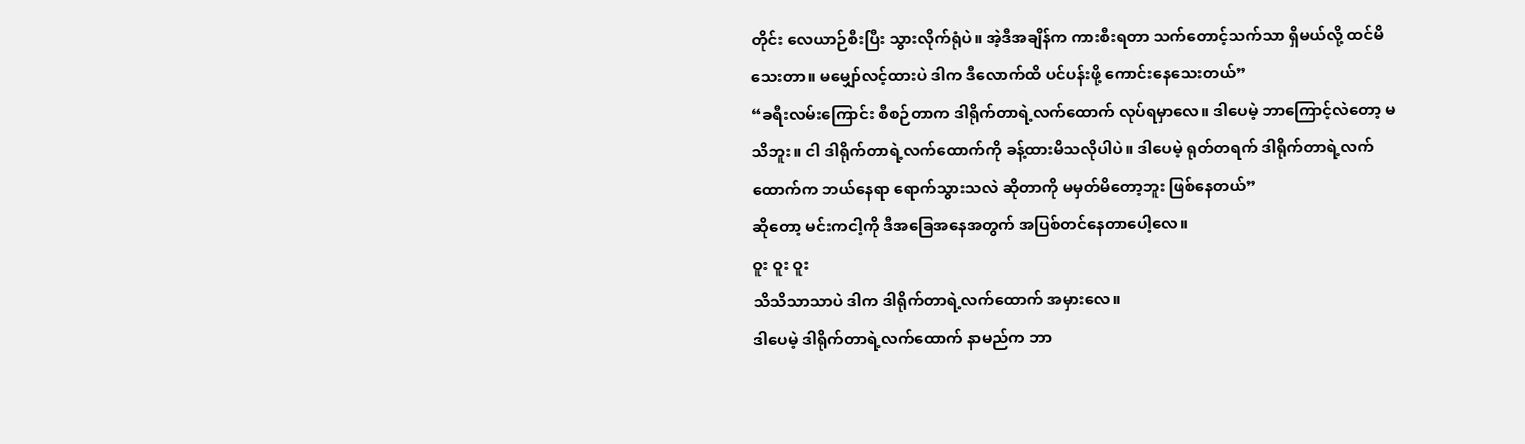တိုင်း လေယာဉ်စီးပြီး သွားလိုက်ရုံပဲ။ အဲ့ဒီအချိန်က ကားစီးရတာ သက်တောင့်သက်သာ ရှိမယ်လို့ ထင်မိသေးတာ။ မမျှော်လင့်ထားပဲ ဒါက ဒီလောက်ထိ ပင်ပန်းဖို့ ကောင်းနေသေးတယ်”
“ခရီးလမ်းကြောင်း စီစဉ်တာက ဒါရိုက်တာရဲ့လက်ထောက် လုပ်ရမှာလေ။ ဒါပေမဲ့ ဘာကြောင့်လဲတော့ မသိဘူး။ ငါ ဒါရိုက်တာရဲ့လက်ထောက်ကို ခန့်ထားမိသလိုပါပဲ။ ဒါပေမဲ့ ရုတ်တရက် ဒါရိုက်တာရဲ့လက်ထောက်က ဘယ်နေရာ ရောက်သွားသလဲ ဆိုတာကို မမှတ်မိတော့ဘူး ဖြစ်နေတယ်”
ဆိုတော့ မင်းကငါ့ကို ဒီအခြေအနေအတွက် အပြစ်တင်နေတာပေါ့လေ။
ဝူး ဝူး ဝူး
သိသိသာသာပဲ ဒါက ဒါရိုက်တာရဲ့လက်ထောက် အမှားလေ။
ဒါပေမဲ့ ဒါရိုက်တာရဲ့လက်ထောက် နာမည်က ဘာ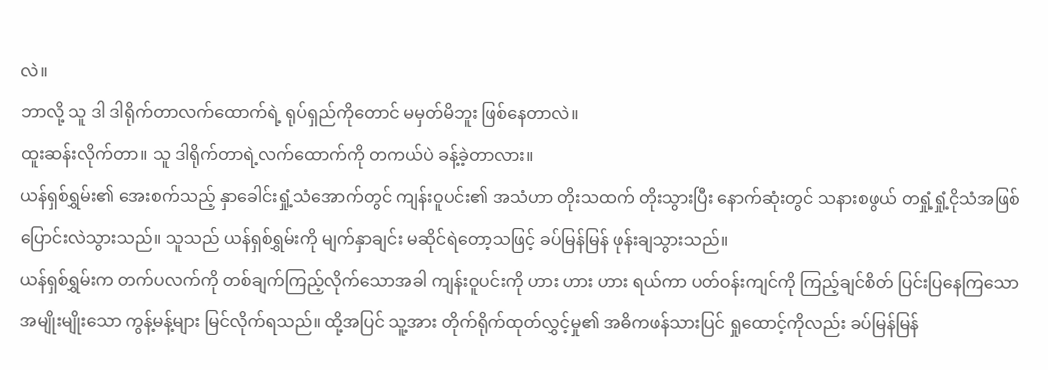လဲ။
ဘာလို့ သူ ဒါ ဒါရိုက်တာလက်ထောက်ရဲ့ ရုပ်ရှည်ကိုတောင် မမှတ်မိဘူး ဖြစ်နေတာလဲ။
ထူးဆန်းလိုက်တာ။ သူ ဒါရိုက်တာရဲ့လက်ထောက်ကို တကယ်ပဲ ခန့်ခဲ့တာလား။
ယန်ရှစ်ရွှမ်း၏ အေးစက်သည့် နှာခေါင်းရှုံ့သံအောက်တွင် ကျန်းဝူပင်း၏ အသံဟာ တိုးသထက် တိုးသွားပြီး နောက်ဆုံးတွင် သနားစဖွယ် တရှုံ့ရှုံ့ငိုသံအဖြစ် ပြောင်းလဲသွားသည်။ သူသည် ယန်ရှစ်ရွှမ်းကို မျက်နှာချင်း မဆိုင်ရဲတော့သဖြင့် ခပ်မြန်မြန် ဖုန်းချသွားသည်။
ယန်ရှစ်ရွှမ်းက တက်ပလက်ကို တစ်ချက်ကြည့်လိုက်သောအခါ ကျန်းဝူပင်းကို ဟား ဟား ဟား ရယ်ကာ ပတ်ဝန်းကျင်ကို ကြည့်ချင်စိတ် ပြင်းပြနေကြသော အမျိုးမျိုးသော ကွန့်မန့်များ မြင်လိုက်ရသည်။ ထို့အပြင် သူ့အား တိုက်ရိုက်ထုတ်လွှင့်မှု၏ အဓိကဖန်သားပြင် ရှုထောင့်ကိုလည်း ခပ်မြန်မြန်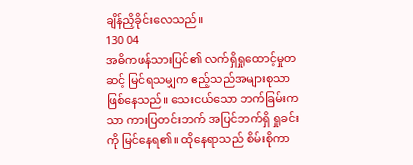ချိန်ညှိခိုင်းလေသည်။
130 04
အဓိကဖန်သားပြင်၏ လက်ရှိရှုထောင့်မှုတဆင့် မြင်ရသမျှက ဧည့်သည်အများစုသာ ဖြစ်နေသည်။ သေးငယ်သော ဘက်ခြမ်းကသာ ကားပြတင်းဘက် အပြင်ဘက်ရှိ ရှုခင်းကို မြင်နေရ၏။ ထိုနေရာသည် စိမ်းစိုကာ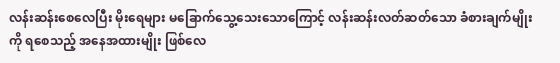လန်းဆန်းစေလေပြီး မိုးရေများ မခြောက်သွေ့သေးသောကြောင့် လန်းဆန်းလတ်ဆတ်သော ခံစားချက်မျိုးကို ရစေသည့် အနေအထားမျိုး ဖြစ်လေ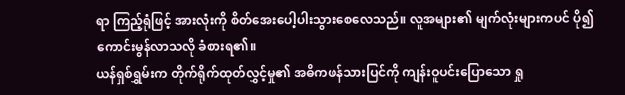ရာ ကြည့်ရုံဖြင့် အားလုံးကို စိတ်အေးပေါ့ပါးသွားစေလေသည်။ လူအများ၏ မျက်လုံးများကပင် ပို၍ကောင်းမွန်လာသလို ခံစားရ၏။
ယန်ရှစ်ရွှမ်းက တိုက်ရိုက်ထုတ်လွှင့်မှု၏ အဓိကဖန်သားပြင်ကို ကျန်းဝူပင်းပြောသော ရှု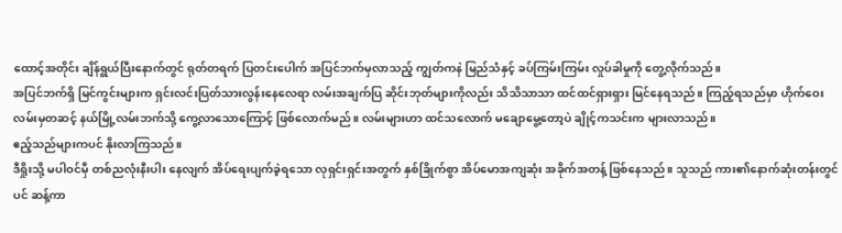ထောင့်အတိုင်း ချိန်ရွယ်ပြီးနောက်တွင် ရုတ်တရက် ပြတင်းပေါက် အပြင်ဘက်မှလာသည့် ကျွတ်ကနဲ မြည်သံနှင့် ခပ်ကြမ်းကြမ်း လှုပ်ခါမှုကို တွေ့လိုက်သည်။
အပြင်ဘက်ရှိ မြင်ကွင်းများက ရှင်းလင်းပြတ်သားလွန်းနေလေရာ လမ်းအချက်ပြ ဆိုင်းဘုတ်များကိုလည်း သိသိသာသာ ထင်ထင်ရှားရှား မြင်နေရသည်။ ကြည့်ရသည်မှာ ဟိုက်ဝေးလမ်းမှတဆင့် နယ်မြို့လမ်းဘက်သို့ ကွေ့လာသောကြောင့် ဖြစ်လောက်မည်။ လမ်းများဟာ ထင်သလောက် မချောမွေ့တော့ပဲ ချိုင့်ကသင်းက များလာသည်။
ဧည့်သည်များကပင် နိုးလာကြသည်။
ဒီရှိုးသို့ မပါဝင်မှီ တစ်ညလုံးနီးပါး နေလျက် အိပ်ရေးပျက်ခဲ့ရသော လုရှင်းရှင်းအတွက် နှစ်ခြိုက်စွာ အိပ်မောအကျဆုံး အခိုက်အတန့် ဖြစ်နေသည်။ သူသည် ကား၏နောက်ဆုံးတန်းတွင်ပင် ဆန့်ကာ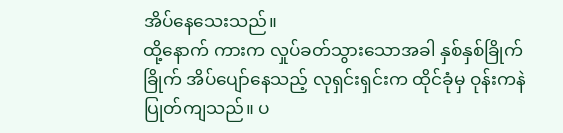အိပ်နေသေးသည်။
ထို့နောက် ကားက လှုပ်ခတ်သွားသောအခါ နှစ်နှစ်ခြိုက်ခြိုက် အိပ်ပျော်နေသည့် လုရှင်းရှင်းက ထိုင်ခုံမှ ဝုန်းကနဲ ပြုတ်ကျသည်။ ပ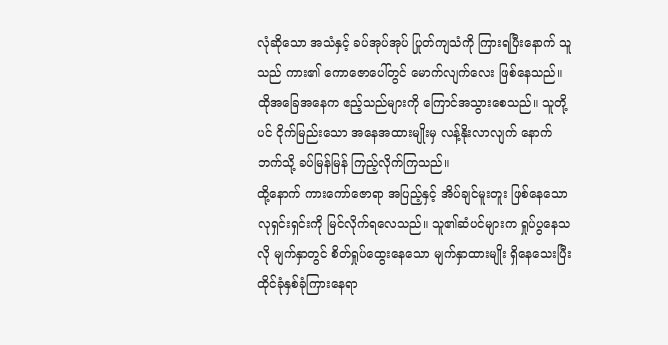လုံဆိုသော အသံနှင့် ခပ်အုပ်အုပ် ပြုတ်ကျသံကို ကြားရပြီးနောက် သူသည် ကား၏ ကောဇောပေါ်တွင် မောက်လျက်လေး ဖြစ်နေသည်။
ထိုအခြေအနေက ဧည့်သည်များကို ကြောင်အသွားစေသည်။ သူတို့ပင် ငိုက်မြည်းသော အနေအထားမျိုးမှ လန့်နိုးလာလျက် နောက်ဘက်သို့ ခပ်မြန်မြန် ကြည့်လိုက်ကြသည်။
ထို့နောက် ကားကော်ဇောရာ အပြည့်နှင့် အိပ်ချင်မူးတူး ဖြစ်နေသော လုရှင်းရှင်းကို မြင်လိုက်ရလေသည်။ သူ၏ဆံပင်များက ရှုပ်ပွနေသလို မျက်နှာတွင် စိတ်ရှုပ်ထွေးနေသော မျက်နှာထားမျိုး ရှိနေသေးပြီး ထိုင်ခုံနှစ်ခုံကြားနေရာ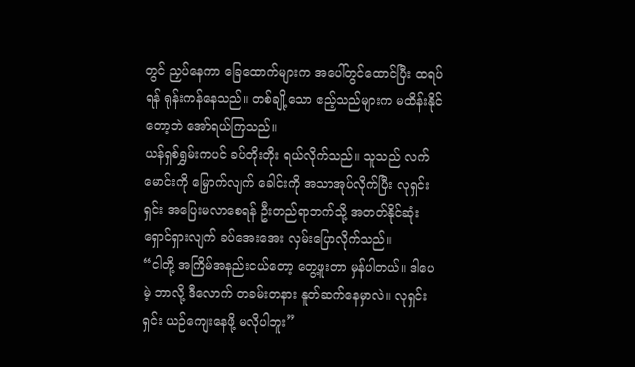တွင် ညှပ်နေကာ ခြေထောက်များက အပေါ်တွင်ထောင်ပြီး ထရပ်ရန် ရုန်းကန်နေသည်။ တစ်ချို့သော ဧည့်သည်များက မထိန်းနိုင်တော့ဘဲ အော်ရယ်ကြသည်။
ယန်ရှစ်ရွှမ်းကပင် ခပ်တိုးတိုး ရယ်လိုက်သည်။ သူသည် လက်မောင်းကို မြှောက်လျက် ခေါင်းကို အသာအုပ်လိုက်ပြီး လုရှင်းရှင်း အပြေးမလာစေရန် ဦးတည်ရာဘက်သို့ အတတ်နိုင်ဆုံး ရှောင်ရှားလျက် ခပ်အေးအေး လှမ်းပြောလိုက်သည်။
“ငါတို့ အကြိမ်အနည်းငယ်တော့ တွေ့ဖူးတာ မှန်ပါတယ်။ ဒါပေမဲ့ ဘာလို့ ဒီလောက် တခမ်းတနား နူတ်ဆက်နေမှာလဲ။ လုရှင်းရှင်း ယဉ်ကျေးနေဖို့ မလိုပါဘူး”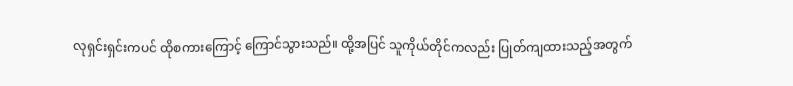လုရှင်းရှင်းကပင် ထိုစကားကြောင့် ကြောင်သွားသည်။ ထို့အပြင် သူကိုယ်တိုင်ကလည်း ပြုတ်ကျထားသည့်အတွက်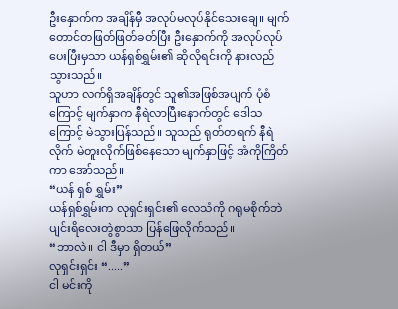ဦးနှောက်က အချိန်မှီ အလုပ်မလုပ်နိုင်သေးချေ။ မျက်တောင်တဖြတ်ဖြတ်ခတ်ပြီး ဦးနှောက်ကို အလုပ်လုပ်ပေးပြီးမှသာ ယန်ရှစ်ရွှမ်း၏ ဆိုလိုရင်းကို နားလည်သွားသည်။
သူဟာ လက်ရှိအချိန်တွင် သူ၏အဖြစ်အပျက် ပုံစံကြောင့် မျက်နှာက နီရဲလာပြီးနောက်တွင် ဒေါသကြောင့် မဲသွားပြန်သည်။ သူသည် ရုတ်တရက် နီရဲလိုက် မဲတူးလိုက်ဖြစ်နေသော မျက်နှာဖြင့် အံကိုကြိတ်ကာ အော်သည်။
“ယန် ရှစ် ရွှမ်း”
ယန်ရှစ်ရွှမ်းက လုရှင်းရှင်း၏ လေသံကို ဂရုမစိုက်ဘဲ ပျင်းရိလေးတွဲစွာသာ ပြန်ဖြေလိုက်သည်။
“ဘာလဲ။ ငါ ဒီမှာ ရှိတယ်”
လုရှင်းရှင်း “.....”
ငါ မင်းကို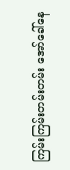ကြမ်းကြမ်းတမ်းတမ်း အော်ခေါ်နေ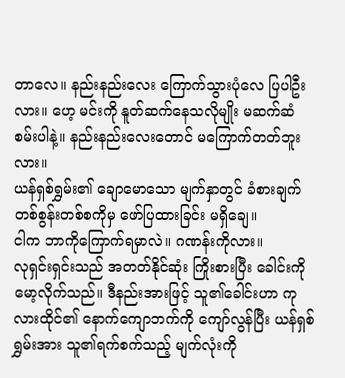တာလေ။ နည်းနည်းလေး ကြောက်သွားပုံလေ ပြပါဦးလား။ ဟေ့ မင်းကို နူတ်ဆက်နေသလိုမျိုး မဆက်ဆံစမ်းပါနဲ့။ နည်းနည်းလေးတောင် မကြောက်တတ်ဘူးလား။
ယန်ရှစ်ရွှမ်း၏ ချောမောသော မျက်နှာတွင် ခံစားချက် တစ်စွန်းတစ်စကိုမှ ဖော်ပြထားခြင်း မရှိချေ။
ငါက ဘာကိုကြောက်ရမှာလဲ။ ဂဏန်းကိုလား။
လုရှင်းရှင်းသည် အတတ်နိုင်ဆုံး ကြိုးစားပြီး ခေါင်းကိုမော့လိုက်သည်။ ဒီနည်းအားဖြင့် သူ၏ခေါင်းဟာ ကုလားထိုင်၏ နောက်ကျောဘက်ကို ကျော်လွန်ပြီး ယန်ရှစ်ရွှမ်းအား သူ၏ရက်စက်သည့် မျက်လုံးကို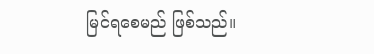မြင်ရစေမည် ဖြစ်သည်။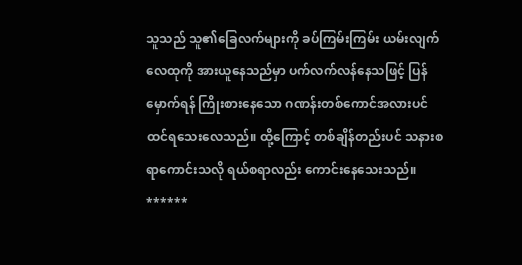သူသည် သူ၏ခြေလက်များကို ခပ်ကြမ်းကြမ်း ယမ်းလျက် လေထုကို အားယူနေသည်မှာ ပက်လက်လန်နေသဖြင့် ပြန်မှောက်ရန် ကြိုးစားနေသော ဂဏန်းတစ်ကောင်အလားပင် ထင်ရသေးလေသည်။ ထို့ကြောင့် တစ်ချိန်တည်းပင် သနားစရာကောင်းသလို ရယ်စရာလည်း ကောင်းနေသေးသည်။
******